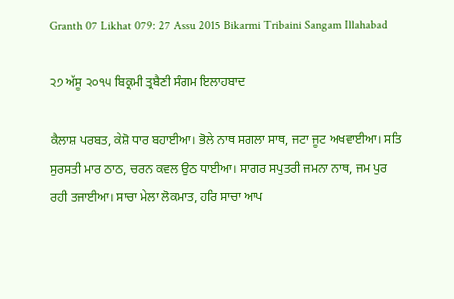Granth 07 Likhat 079: 27 Assu 2015 Bikarmi Tribaini Sangam Illahabad

੨੭ ਅੱਸੂ ੨੦੧੫ ਬਿਕ੍ਰਮੀ ਤ੍ਰਬੈਣੀ ਸੰਗਮ ਇਲਾਹਬਾਦ

ਕੈਲਾਸ਼ ਪਰਬਤ, ਕੇਸ਼ੋ ਧਾਰ ਬਹਾਈਆ। ਭੋਲੇ ਨਾਥ ਸਗਲਾ ਸਾਥ, ਜਟਾ ਜੂਟ ਅਖਵਾਈਆ। ਸਤਿ ਸੁਰਸਤੀ ਮਾਰ ਠਾਠ, ਚਰਨ ਕਵਲ ਉਠ ਧਾਈਆ। ਸਾਗਰ ਸਪੁਤਰੀ ਜਮਨਾ ਨਾਥ, ਜਮ ਪੁਰ ਰਹੀ ਤਜਾਈਆ। ਸਾਚਾ ਮੇਲਾ ਲੋਕਮਾਤ, ਹਰਿ ਸਾਚਾ ਆਪ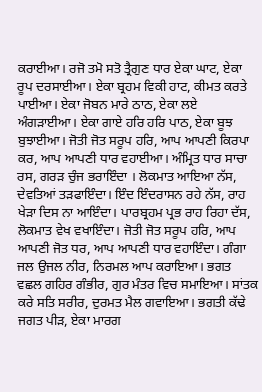ਕਰਾਈਆ। ਰਜੋ ਤਮੋ ਸਤੋ ਤ੍ਰੈਗੁਣ ਧਾਰ ਏਕਾ ਘਾਟ, ਏਕਾ ਰੂਪ ਦਰਸਾਈਆ। ਏਕਾ ਬ੍ਰਹਮ ਵਿਕੀ ਹਾਟ, ਕੀਮਤ ਕਰਤੇ ਪਾਈਆ। ਏਕਾ ਜੋਬਨ ਮਾਰੇ ਠਾਠ, ਏਕਾ ਲਏ ਅੰਗੜਾਈਆ। ਏਕਾ ਗਾਏ ਹਰਿ ਹਰਿ ਪਾਠ, ਏਕਾ ਬੂਝ ਬੁਝਾਈਆ। ਜੋਤੀ ਜੋਤ ਸਰੂਪ ਹਰਿ, ਆਪ ਆਪਣੀ ਕਿਰਪਾ ਕਰ, ਆਪ ਆਪਣੀ ਧਾਰ ਵਹਾਈਆ। ਅੰਮ੍ਰਿਤ ਧਾਰ ਸਾਚਾ ਰਸ, ਗਰੜ ਚੁੰਜ ਭਰਾਇੰਦਾ । ਲੋਕਮਾਤ ਆਇਆ ਨੱਸ, ਦੇਵਤਿਆਂ ਤੜਫਾਇੰਦਾ। ਇੰਦ ਇੰਦਰਾਸਨ ਰਹੇ ਨੱਸ, ਰਾਹ ਖੇੜਾ ਦਿਸ ਨਾ ਆਇੰਦਾ। ਪਾਰਬ੍ਰਹਮ ਪ੍ਰਭ ਰਾਹ ਰਿਹਾ ਦੱਸ, ਲੋਕਮਾਤ ਵੇਖ ਵਖਾਇੰਦਾ। ਜੋਤੀ ਜੋਤ ਸਰੂਪ ਹਰਿ, ਆਪ ਆਪਣੀ ਜੋਤ ਧਰ, ਆਪ ਆਪਣੀ ਧਾਰ ਵਹਾਇੰਦਾ। ਗੰਗਾ ਜਲ ਉਜਲ ਨੀਰ, ਨਿਰਮਲ ਆਪ ਕਰਾਇਆ। ਭਗਤ ਵਛਲ ਗਹਿਰ ਗੰਭੀਰ, ਗੁਰ ਮੰਤਰ ਵਿਚ ਸਮਾਇਆ। ਸਾਂਤਕ ਕਰੇ ਸਤਿ ਸਰੀਰ, ਦੁਰਮਤ ਮੈਲ ਗਵਾਇਆ। ਭਗਤੀ ਕੱਢੇ ਜਗਤ ਪੀੜ, ਏਕਾ ਮਾਰਗ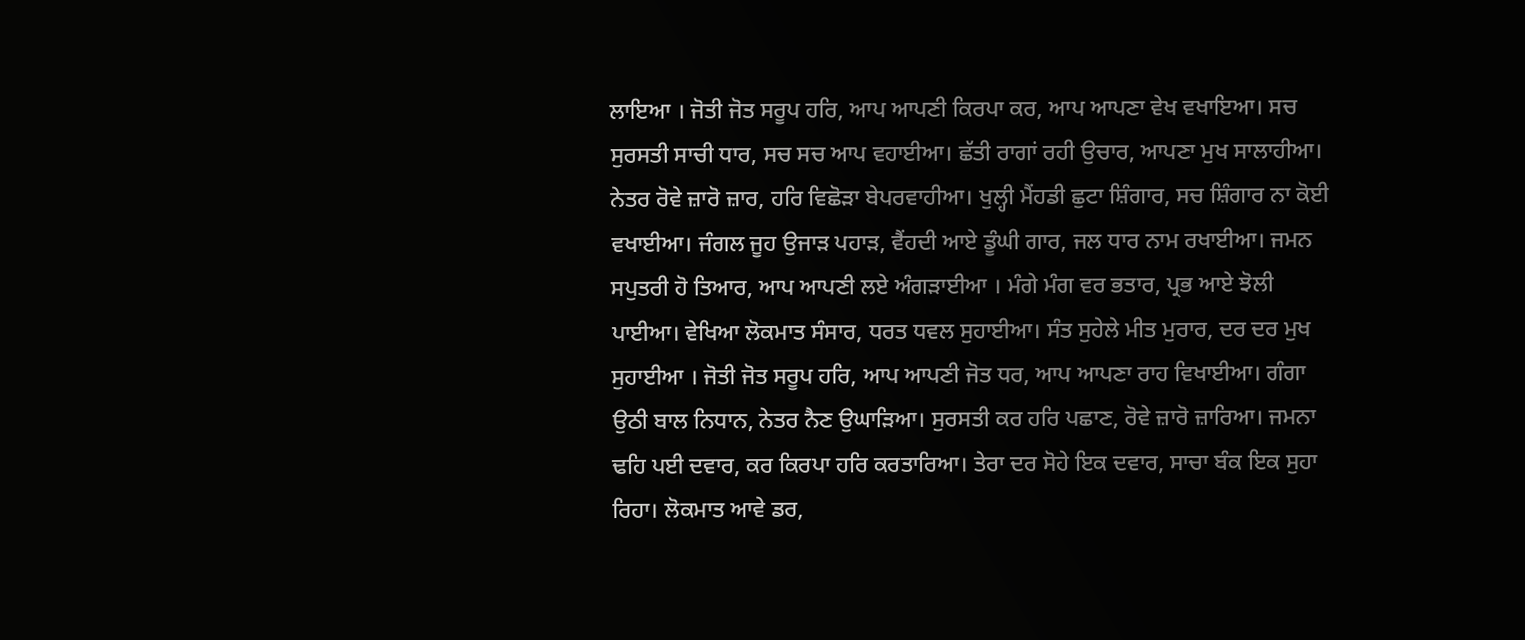ਲਾਇਆ । ਜੋਤੀ ਜੋਤ ਸਰੂਪ ਹਰਿ, ਆਪ ਆਪਣੀ ਕਿਰਪਾ ਕਰ, ਆਪ ਆਪਣਾ ਵੇਖ ਵਖਾਇਆ। ਸਚ ਸੁਰਸਤੀ ਸਾਚੀ ਧਾਰ, ਸਚ ਸਚ ਆਪ ਵਹਾਈਆ। ਛੱਤੀ ਰਾਗਾਂ ਰਹੀ ਉਚਾਰ, ਆਪਣਾ ਮੁਖ ਸਾਲਾਹੀਆ। ਨੇਤਰ ਰੋਵੇ ਜ਼ਾਰੋ ਜ਼ਾਰ, ਹਰਿ ਵਿਛੋੜਾ ਬੇਪਰਵਾਹੀਆ। ਖੁਲ੍ਹੀ ਮੈਂਹਡੀ ਛੁਟਾ ਸ਼ਿੰਗਾਰ, ਸਚ ਸ਼ਿੰਗਾਰ ਨਾ ਕੋਈ ਵਖਾਈਆ। ਜੰਗਲ ਜੂਹ ਉਜਾੜ ਪਹਾੜ, ਵੈਂਹਦੀ ਆਏ ਡੂੰਘੀ ਗਾਰ, ਜਲ ਧਾਰ ਨਾਮ ਰਖਾਈਆ। ਜਮਨ ਸਪੁਤਰੀ ਹੋ ਤਿਆਰ, ਆਪ ਆਪਣੀ ਲਏ ਅੰਗੜਾਈਆ । ਮੰਗੇ ਮੰਗ ਵਰ ਭਤਾਰ, ਪ੍ਰਭ ਆਏ ਝੋਲੀ ਪਾਈਆ। ਵੇਖਿਆ ਲੋਕਮਾਤ ਸੰਸਾਰ, ਧਰਤ ਧਵਲ ਸੁਹਾਈਆ। ਸੰਤ ਸੁਹੇਲੇ ਮੀਤ ਮੁਰਾਰ, ਦਰ ਦਰ ਮੁਖ ਸੁਹਾਈਆ । ਜੋਤੀ ਜੋਤ ਸਰੂਪ ਹਰਿ, ਆਪ ਆਪਣੀ ਜੋਤ ਧਰ, ਆਪ ਆਪਣਾ ਰਾਹ ਵਿਖਾਈਆ। ਗੰਗਾ ਉਠੀ ਬਾਲ ਨਿਧਾਨ, ਨੇਤਰ ਨੈਣ ਉਘਾੜਿਆ। ਸੁਰਸਤੀ ਕਰ ਹਰਿ ਪਛਾਣ, ਰੋਵੇ ਜ਼ਾਰੋ ਜ਼ਾਰਿਆ। ਜਮਨਾ ਢਹਿ ਪਈ ਦਵਾਰ, ਕਰ ਕਿਰਪਾ ਹਰਿ ਕਰਤਾਰਿਆ। ਤੇਰਾ ਦਰ ਸੋਹੇ ਇਕ ਦਵਾਰ, ਸਾਚਾ ਬੰਕ ਇਕ ਸੁਹਾ ਰਿਹਾ। ਲੋਕਮਾਤ ਆਵੇ ਡਰ,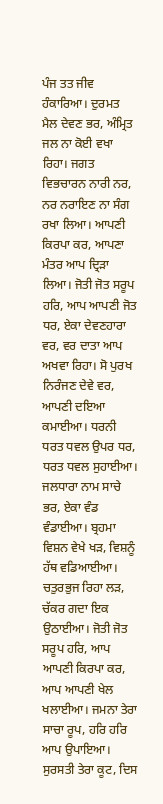ਪੰਜ ਤਤ ਜੀਵ ਹੰਕਾਰਿਆ। ਦੁਰਮਤ ਮੈਲ ਦੇਵਣ ਭਰ, ਅੰਮ੍ਰਿਤ ਜਲ ਨਾ ਕੋਈ ਵਖਾ ਰਿਹਾ। ਜਗਤ ਵਿਭਚਾਰਨ ਨਾਰੀ ਨਰ, ਨਰ ਨਰਾਇਣ ਨਾ ਸੰਗ ਰਖਾ ਲਿਆ। ਆਪਣੀ ਕਿਰਪਾ ਕਰ, ਆਪਣਾ ਮੰਤਰ ਆਪ ਦ੍ਰਿੜਾ ਲਿਆ। ਜੋਤੀ ਜੋਤ ਸਰੂਪ ਹਰਿ, ਆਪ ਆਪਣੀ ਜੋਤ ਧਰ, ਏਕਾ ਦੇਵਣਹਾਰਾ ਵਰ, ਵਰ ਦਾਤਾ ਆਪ ਅਖਵਾ ਰਿਹਾ। ਸੋ ਪੁਰਖ ਨਿਰੰਜਣ ਦੇਵੇ ਵਰ, ਆਪਣੀ ਦਇਆ ਕਮਾਈਆ। ਧਰਨੀ ਧਰਤ ਧਵਲ ਉਪਰ ਧਰ, ਧਰਤ ਧਵਲ ਸੁਹਾਈਆ। ਜਲਧਾਰਾ ਨਾਮ ਸਾਚੇ ਭਰ, ਏਕਾ ਵੰਡ ਵੰਡਾਈਆ। ਬ੍ਰਹਮਾ ਵਿਸ਼ਨ ਵੇਖੇ ਖੜ, ਵਿਸ਼ਨੂੰ ਹੱਥ ਵਡਿਆਈਆ। ਚਤੁਰਭੁਜ ਰਿਹਾ ਲੜ, ਚੱਕਰ ਗਦਾ ਇਕ ਉਠਾਈਆ। ਜੋਤੀ ਜੋਤ ਸਰੂਪ ਹਰਿ, ਆਪ ਆਪਣੀ ਕਿਰਪਾ ਕਰ, ਆਪ ਆਪਣੀ ਖੇਲ ਖਲਾਈਆ। ਜਮਨਾ ਤੇਰਾ ਸਾਚਾ ਰੂਪ, ਹਰਿ ਹਰਿ ਆਪ ਉਪਾਇਆ। ਸੁਰਸਤੀ ਤੇਰਾ ਕੂਟ, ਦਿਸ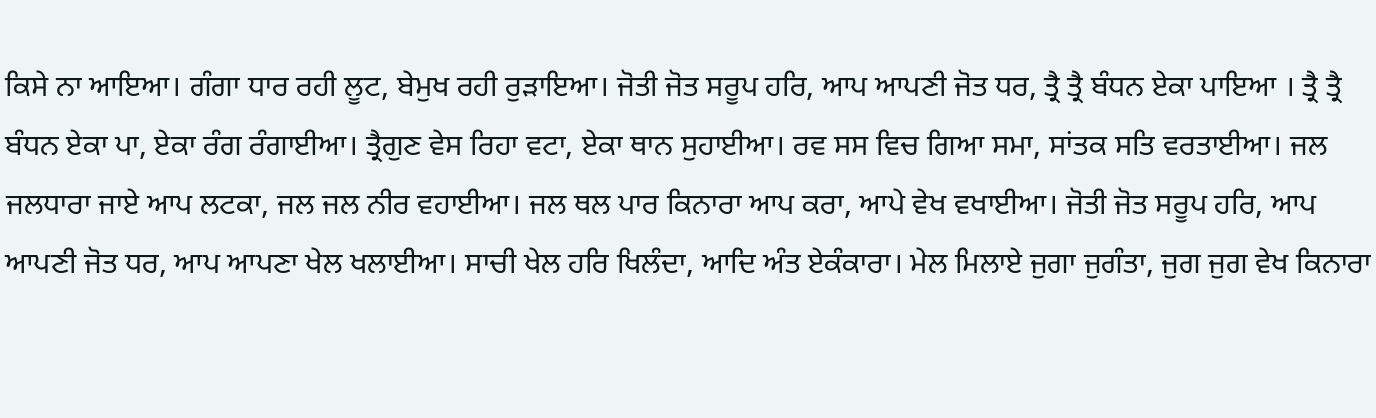ਕਿਸੇ ਨਾ ਆਇਆ। ਗੰਗਾ ਧਾਰ ਰਹੀ ਲੂਟ, ਬੇਮੁਖ ਰਹੀ ਰੁੜਾਇਆ। ਜੋਤੀ ਜੋਤ ਸਰੂਪ ਹਰਿ, ਆਪ ਆਪਣੀ ਜੋਤ ਧਰ, ਤ੍ਰੈ ਤ੍ਰੈ ਬੰਧਨ ਏਕਾ ਪਾਇਆ । ਤ੍ਰੈ ਤ੍ਰੈ ਬੰਧਨ ਏਕਾ ਪਾ, ਏਕਾ ਰੰਗ ਰੰਗਾਈਆ। ਤ੍ਰੈਗੁਣ ਵੇਸ ਰਿਹਾ ਵਟਾ, ਏਕਾ ਥਾਨ ਸੁਹਾਈਆ। ਰਵ ਸਸ ਵਿਚ ਗਿਆ ਸਮਾ, ਸਾਂਤਕ ਸਤਿ ਵਰਤਾਈਆ। ਜਲ ਜਲਧਾਰਾ ਜਾਏ ਆਪ ਲਟਕਾ, ਜਲ ਜਲ ਨੀਰ ਵਹਾਈਆ। ਜਲ ਥਲ ਪਾਰ ਕਿਨਾਰਾ ਆਪ ਕਰਾ, ਆਪੇ ਵੇਖ ਵਖਾਈਆ। ਜੋਤੀ ਜੋਤ ਸਰੂਪ ਹਰਿ, ਆਪ ਆਪਣੀ ਜੋਤ ਧਰ, ਆਪ ਆਪਣਾ ਖੇਲ ਖਲਾਈਆ। ਸਾਚੀ ਖੇਲ ਹਰਿ ਖਿਲੰਦਾ, ਆਦਿ ਅੰਤ ਏਕੰਕਾਰਾ। ਮੇਲ ਮਿਲਾਏ ਜੁਗਾ ਜੁਗੰਤਾ, ਜੁਗ ਜੁਗ ਵੇਖ ਕਿਨਾਰਾ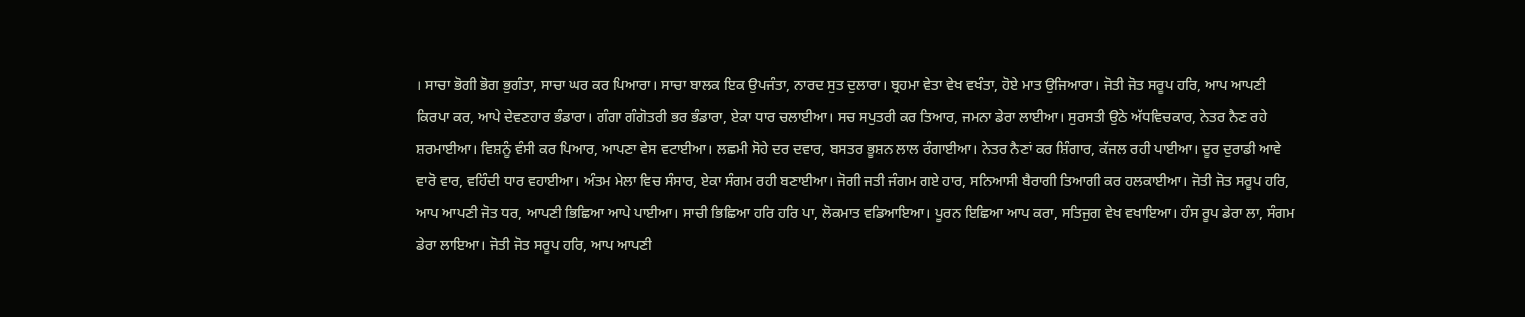। ਸਾਚਾ ਭੋਗੀ ਭੋਗ ਭੁਗੰਤਾ, ਸਾਚਾ ਘਰ ਕਰ ਪਿਆਰਾ। ਸਾਚਾ ਬਾਲਕ ਇਕ ਉਪਜੰਤਾ, ਨਾਰਦ ਸੁਤ ਦੁਲਾਰਾ। ਬ੍ਰਹਮਾ ਵੇਤਾ ਵੇਖ ਵਖੰਤਾ, ਹੋਏ ਮਾਤ ਉਜਿਆਰਾ। ਜੋਤੀ ਜੋਤ ਸਰੂਪ ਹਰਿ, ਆਪ ਆਪਣੀ ਕਿਰਪਾ ਕਰ, ਆਪੇ ਦੇਵਣਹਾਰ ਭੰਡਾਰਾ। ਗੰਗਾ ਗੰਗੋਤਰੀ ਭਰ ਭੰਡਾਰਾ, ਏਕਾ ਧਾਰ ਚਲਾਈਆ। ਸਚ ਸਪੁਤਰੀ ਕਰ ਤਿਆਰ, ਜਮਨਾ ਡੇਰਾ ਲਾਈਆ। ਸੁਰਸਤੀ ਉਠੇ ਅੱਧਵਿਚਕਾਰ, ਨੇਤਰ ਨੈਣ ਰਹੇ ਸ਼ਰਮਾਈਆ। ਵਿਸ਼ਨੂੰ ਵੰਸੀ ਕਰ ਪਿਆਰ, ਆਪਣਾ ਵੇਸ ਵਟਾਈਆ। ਲਛਮੀ ਸੋਹੇ ਦਰ ਦਵਾਰ, ਬਸਤਰ ਭੂਸ਼ਨ ਲਾਲ ਰੰਗਾਈਆ। ਨੇਤਰ ਨੈਣਾਂ ਕਰ ਸ਼ਿੰਗਾਰ, ਕੱਜਲ ਰਹੀ ਪਾਈਆ। ਦੂਰ ਦੁਰਾਡੀ ਆਵੇ ਵਾਰੋ ਵਾਰ, ਵਹਿੰਦੀ ਧਾਰ ਵਹਾਈਆ। ਅੰਤਮ ਮੇਲਾ ਵਿਚ ਸੰਸਾਰ, ਏਕਾ ਸੰਗਮ ਰਹੀ ਬਣਾਈਆ। ਜੋਗੀ ਜਤੀ ਜੰਗਮ ਗਏ ਹਾਰ, ਸਨਿਆਸੀ ਬੈਰਾਗੀ ਤਿਆਗੀ ਕਰ ਹਲਕਾਈਆ। ਜੋਤੀ ਜੋਤ ਸਰੂਪ ਹਰਿ, ਆਪ ਆਪਣੀ ਜੋਤ ਧਰ, ਆਪਣੀ ਭਿਛਿਆ ਆਪੇ ਪਾਈਆ। ਸਾਚੀ ਭਿਛਿਆ ਹਰਿ ਹਰਿ ਪਾ, ਲੋਕਮਾਤ ਵਡਿਆਇਆ। ਪੂਰਨ ਇਛਿਆ ਆਪ ਕਰਾ, ਸਤਿਜੁਗ ਵੇਖ ਵਖਾਇਆ। ਹੰਸ ਰੂਪ ਡੇਰਾ ਲਾ, ਸੰਗਮ ਡੇਰਾ ਲਾਇਆ। ਜੋਤੀ ਜੋਤ ਸਰੂਪ ਹਰਿ, ਆਪ ਆਪਣੀ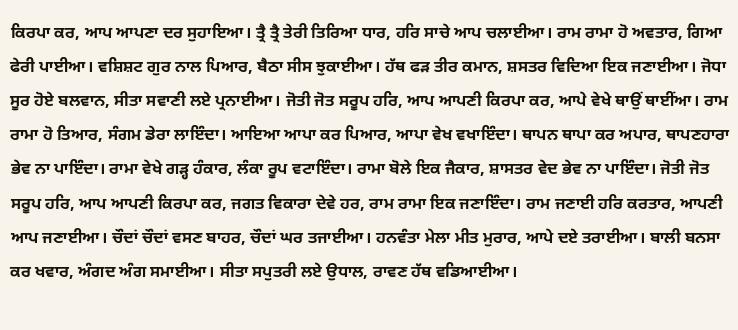ਕਿਰਪਾ ਕਰ, ਆਪ ਆਪਣਾ ਦਰ ਸੁਹਾਇਆ। ਤ੍ਰੈ ਤ੍ਰੈ ਤੇਰੀ ਤਿਰਿਆ ਧਾਰ, ਹਰਿ ਸਾਚੇ ਆਪ ਚਲਾਈਆ। ਰਾਮ ਰਾਮਾ ਹੋ ਅਵਤਾਰ, ਗਿਆ ਫੇਰੀ ਪਾਈਆ। ਵਸ਼ਿਸ਼ਟ ਗੁਰ ਨਾਲ ਪਿਆਰ, ਬੈਠਾ ਸੀਸ ਝੁਕਾਈਆ। ਹੱਥ ਫੜ ਤੀਰ ਕਮਾਨ, ਸ਼ਸਤਰ ਵਿਦਿਆ ਇਕ ਜਣਾਈਆ। ਜੋਧਾ ਸੂਰ ਹੋਏ ਬਲਵਾਨ, ਸੀਤਾ ਸਵਾਣੀ ਲਏ ਪ੍ਰਨਾਈਆ। ਜੋਤੀ ਜੋਤ ਸਰੂਪ ਹਰਿ, ਆਪ ਆਪਣੀ ਕਿਰਪਾ ਕਰ, ਆਪੇ ਵੇਖੇ ਥਾਉਂ ਥਾਈਂਆ। ਰਾਮ ਰਾਮਾ ਹੋ ਤਿਆਰ, ਸੰਗਮ ਡੇਰਾ ਲਾਇੰਦਾ। ਆਇਆ ਆਪਾ ਕਰ ਪਿਆਰ, ਆਪਾ ਵੇਖ ਵਖਾਇੰਦਾ। ਥਾਪਨ ਥਾਪਾ ਕਰ ਅਪਾਰ, ਥਾਪਣਹਾਰਾ ਭੇਵ ਨਾ ਪਾਇੰਦਾ। ਰਾਮਾ ਵੇਖੇ ਗੜ੍ਹ ਹੰਕਾਰ, ਲੰਕਾ ਰੂਪ ਵਟਾਇੰਦਾ। ਰਾਮਾ ਬੋਲੇ ਇਕ ਜੈਕਾਰ, ਸ਼ਾਸਤਰ ਵੇਦ ਭੇਵ ਨਾ ਪਾਇੰਦਾ। ਜੋਤੀ ਜੋਤ ਸਰੂਪ ਹਰਿ, ਆਪ ਆਪਣੀ ਕਿਰਪਾ ਕਰ, ਜਗਤ ਵਿਕਾਰਾ ਦੇਵੇ ਹਰ, ਰਾਮ ਰਾਮਾ ਇਕ ਜਣਾਇੰਦਾ। ਰਾਮ ਜਣਾਈ ਹਰਿ ਕਰਤਾਰ, ਆਪਣੀ ਆਪ ਜਣਾਈਆ। ਚੌਦਾਂ ਚੌਦਾਂ ਵਸਣ ਬਾਹਰ, ਚੌਦਾਂ ਘਰ ਤਜਾਈਆ। ਹਨਵੰਤਾ ਮੇਲਾ ਮੀਤ ਮੁਰਾਰ, ਆਪੇ ਦਏ ਤਰਾਈਆ। ਬਾਲੀ ਬਨਸਾ ਕਰ ਖਵਾਰ, ਅੰਗਦ ਅੰਗ ਸਮਾਈਆ। ਸੀਤਾ ਸਪੁਤਰੀ ਲਏ ਉਧਾਲ, ਰਾਵਣ ਹੱਥ ਵਡਿਆਈਆ।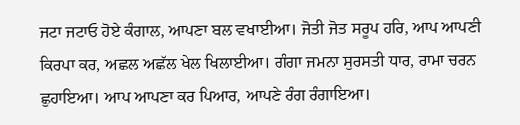ਜਟਾ ਜਟਾਓ ਹੋਏ ਕੰਗਾਲ, ਆਪਣਾ ਬਲ ਵਖਾਈਆ। ਜੋਤੀ ਜੋਤ ਸਰੂਪ ਹਰਿ, ਆਪ ਆਪਣੀ ਕਿਰਪਾ ਕਰ, ਅਛਲ ਅਛੱਲ ਖੇਲ ਖਿਲਾਈਆ। ਗੰਗਾ ਜਮਨਾ ਸੁਰਸਤੀ ਧਾਰ, ਰਾਮਾ ਚਰਨ ਛੁਹਾਇਆ। ਆਪ ਆਪਣਾ ਕਰ ਪਿਆਰ, ਆਪਣੇ ਰੰਗ ਰੰਗਾਇਆ।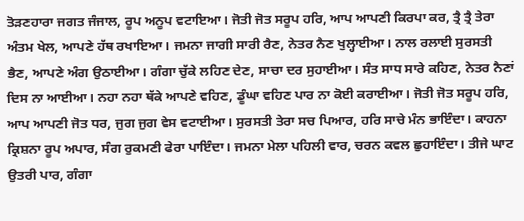ਤੋੜਣਹਾਰਾ ਜਗਤ ਜੰਜਾਲ, ਰੂਪ ਅਨੂਪ ਵਟਾਇਆ। ਜੋਤੀ ਜੋਤ ਸਰੂਪ ਹਰਿ, ਆਪ ਆਪਣੀ ਕਿਰਪਾ ਕਰ, ਤ੍ਰੈ ਤ੍ਰੈ ਤੇਰਾ ਅੰਤਮ ਖੇਲ, ਆਪਣੇ ਹੱਥ ਰਖਾਇਆ। ਜਮਨਾ ਜਾਗੀ ਸਾਰੀ ਰੈਣ, ਨੇਤਰ ਨੈਣ ਖੁਲ੍ਹਾਈਆ। ਨਾਲ ਰਲਾਈ ਸੁਰਸਤੀ ਭੈਣ, ਆਪਣੇ ਅੰਗ ਉਠਾਈਆ। ਗੰਗਾ ਚੁੱਕੇ ਲਹਿਣ ਦੇਣ, ਸਾਚਾ ਦਰ ਸੁਹਾਈਆ। ਸੰਤ ਸਾਧ ਸਾਰੇ ਕਹਿਣ, ਨੇਤਰ ਨੈਣਾਂ ਦਿਸ ਨਾ ਆਈਆ। ਨਹਾ ਨਹਾ ਥੱਕੇ ਆਪਣੇ ਵਹਿਣ, ਡੂੰਘਾ ਵਹਿਣ ਪਾਰ ਨਾ ਕੋਈ ਕਰਾਈਆ। ਜੋਤੀ ਜੋਤ ਸਰੂਪ ਹਰਿ, ਆਪ ਆਪਣੀ ਜੋਤ ਧਰ, ਜੁਗ ਜੁਗ ਵੇਸ ਵਟਾਈਆ। ਸੁਰਸਤੀ ਤੇਰਾ ਸਚ ਪਿਆਰ, ਹਰਿ ਸਾਚੇ ਮੰਨ ਭਾਇੰਦਾ। ਕਾਹਨਾ ਕ੍ਰਿਸ਼ਨਾ ਰੂਪ ਅਪਾਰ, ਸੰਗ ਰੁਕਮਣੀ ਫੇਰਾ ਪਾਇੰਦਾ। ਜਮਨਾ ਮੇਲਾ ਪਹਿਲੀ ਵਾਰ, ਚਰਨ ਕਵਲ ਛੁਹਾਇੰਦਾ। ਤੀਜੇ ਘਾਟ ਉਤਰੀ ਪਾਰ, ਗੰਗਾ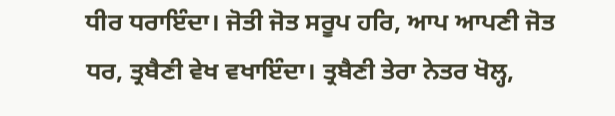ਧੀਰ ਧਰਾਇੰਦਾ। ਜੋਤੀ ਜੋਤ ਸਰੂਪ ਹਰਿ, ਆਪ ਆਪਣੀ ਜੋਤ ਧਰ, ਤ੍ਰਬੈਣੀ ਵੇਖ ਵਖਾਇੰਦਾ। ਤ੍ਰਬੈਣੀ ਤੇਰਾ ਨੇਤਰ ਖੋਲ੍ਹ,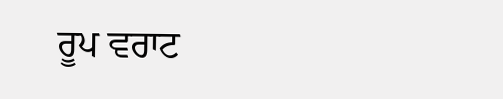ਰੂਪ ਵਰਾਟ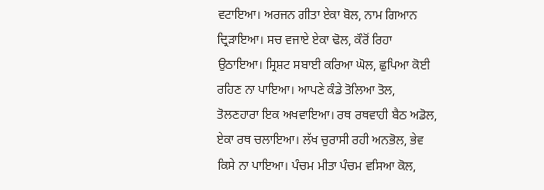ਵਟਾਇਆ। ਅਰਜਨ ਗੀਤਾ ਏਕਾ ਬੋਲ, ਨਾਮ ਗਿਆਨ ਦ੍ਰਿੜਾਇਆ। ਸਚ ਵਜਾਏ ਏਕਾ ਢੋਲ, ਕੌਰੋਂ ਰਿਹਾ ਉਠਾਇਆ। ਸ੍ਰਿਸ਼ਟ ਸਬਾਈ ਕਰਿਆ ਘੋਲ, ਛੁਪਿਆ ਕੋਈ ਰਹਿਣ ਨਾ ਪਾਇਆ। ਆਪਣੇ ਕੰਡੇ ਤੋਲਿਆ ਤੋਲ, ਤੋਲਣਹਾਰਾ ਇਕ ਅਖਵਾਇਆ। ਰਥ ਰਥਵਾਹੀ ਬੈਠ ਅਡੋਲ, ਏਕਾ ਰਥ ਚਲਾਇਆ। ਲੱਖ ਚੁਰਾਸੀ ਰਹੀ ਅਨਭੋਲ, ਭੇਵ ਕਿਸੇ ਨਾ ਪਾਇਆ। ਪੰਚਮ ਮੀਤਾ ਪੰਚਮ ਵਸਿਆ ਕੋਲ,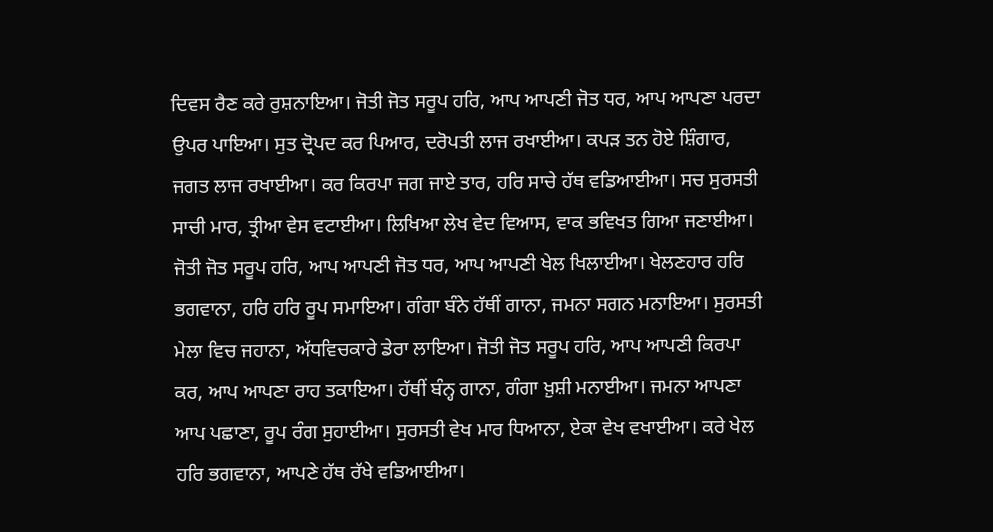ਦਿਵਸ ਰੈਣ ਕਰੇ ਰੁਸ਼ਨਾਇਆ। ਜੋਤੀ ਜੋਤ ਸਰੂਪ ਹਰਿ, ਆਪ ਆਪਣੀ ਜੋਤ ਧਰ, ਆਪ ਆਪਣਾ ਪਰਦਾ ਉਪਰ ਪਾਇਆ। ਸੁਤ ਦ੍ਰੋਪਦ ਕਰ ਪਿਆਰ, ਦਰੋਪਤੀ ਲਾਜ ਰਖਾਈਆ। ਕਪੜ ਤਨ ਹੋਏ ਸ਼ਿੰਗਾਰ, ਜਗਤ ਲਾਜ ਰਖਾਈਆ। ਕਰ ਕਿਰਪਾ ਜਗ ਜਾਏ ਤਾਰ, ਹਰਿ ਸਾਚੇ ਹੱਥ ਵਡਿਆਈਆ। ਸਚ ਸੁਰਸਤੀ ਸਾਚੀ ਮਾਰ, ਤ੍ਰੀਆ ਵੇਸ ਵਟਾਈਆ। ਲਿਖਿਆ ਲੇਖ ਵੇਦ ਵਿਆਸ, ਵਾਕ ਭਵਿਖਤ ਗਿਆ ਜਣਾਈਆ। ਜੋਤੀ ਜੋਤ ਸਰੂਪ ਹਰਿ, ਆਪ ਆਪਣੀ ਜੋਤ ਧਰ, ਆਪ ਆਪਣੀ ਖੇਲ ਖਿਲਾਈਆ। ਖੇਲਣਹਾਰ ਹਰਿ ਭਗਵਾਨਾ, ਹਰਿ ਹਰਿ ਰੂਪ ਸਮਾਇਆ। ਗੰਗਾ ਬੰਨੇ ਹੱਥੀਂ ਗਾਨਾ, ਜਮਨਾ ਸਗਨ ਮਨਾਇਆ। ਸੁਰਸਤੀ ਮੇਲਾ ਵਿਚ ਜਹਾਨਾ, ਅੱਧਵਿਚਕਾਰੇ ਡੇਰਾ ਲਾਇਆ। ਜੋਤੀ ਜੋਤ ਸਰੂਪ ਹਰਿ, ਆਪ ਆਪਣੀ ਕਿਰਪਾ ਕਰ, ਆਪ ਆਪਣਾ ਰਾਹ ਤਕਾਇਆ। ਹੱਥੀਂ ਬੰਨ੍ਹ ਗਾਨਾ, ਗੰਗਾ ਖ਼ੁਸ਼ੀ ਮਨਾਈਆ। ਜਮਨਾ ਆਪਣਾ ਆਪ ਪਛਾਣਾ, ਰੂਪ ਰੰਗ ਸੁਹਾਈਆ। ਸੁਰਸਤੀ ਵੇਖ ਮਾਰ ਧਿਆਨਾ, ਏਕਾ ਵੇਖ ਵਖਾਈਆ। ਕਰੇ ਖੇਲ ਹਰਿ ਭਗਵਾਨਾ, ਆਪਣੇ ਹੱਥ ਰੱਖੇ ਵਡਿਆਈਆ।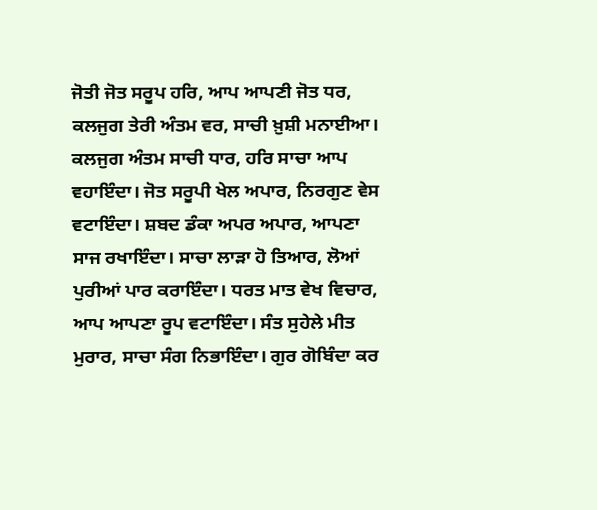ਜੋਤੀ ਜੋਤ ਸਰੂਪ ਹਰਿ, ਆਪ ਆਪਣੀ ਜੋਤ ਧਰ, ਕਲਜੁਗ ਤੇਰੀ ਅੰਤਮ ਵਰ, ਸਾਚੀ ਖ਼ੁਸ਼ੀ ਮਨਾਈਆ। ਕਲਜੁਗ ਅੰਤਮ ਸਾਚੀ ਧਾਰ, ਹਰਿ ਸਾਚਾ ਆਪ ਵਹਾਇੰਦਾ। ਜੋਤ ਸਰੂਪੀ ਖੇਲ ਅਪਾਰ, ਨਿਰਗੁਣ ਵੇਸ ਵਟਾਇੰਦਾ। ਸ਼ਬਦ ਡੰਕਾ ਅਪਰ ਅਪਾਰ, ਆਪਣਾ ਸਾਜ ਰਖਾਇੰਦਾ। ਸਾਚਾ ਲਾੜਾ ਹੋ ਤਿਆਰ, ਲੋਆਂ ਪੁਰੀਆਂ ਪਾਰ ਕਰਾਇੰਦਾ। ਧਰਤ ਮਾਤ ਵੇਖ ਵਿਚਾਰ, ਆਪ ਆਪਣਾ ਰੂਪ ਵਟਾਇੰਦਾ। ਸੰਤ ਸੁਹੇਲੇ ਮੀਤ ਮੁਰਾਰ, ਸਾਚਾ ਸੰਗ ਨਿਭਾਇੰਦਾ। ਗੁਰ ਗੋਬਿੰਦਾ ਕਰ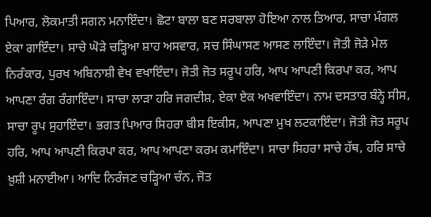ਪਿਆਰ, ਲੋਕਮਾਤੀ ਸਗਨ ਮਨਾਇੰਦਾ। ਛੋਟਾ ਬਾਲਾ ਬਣ ਸਰਬਾਲਾ ਹੋਇਆ ਨਾਲ ਤਿਆਰ, ਸਾਚਾ ਮੰਗਲ ਏਕਾ ਗਾਇੰਦਾ। ਸਾਚੇ ਘੋੜੇ ਚੜ੍ਹਿਆ ਸ਼ਾਹ ਅਸਵਾਰ, ਸਚ ਸਿੰਘਾਸਣ ਆਸਣ ਲਾਇੰਦਾ। ਜੋਤੀ ਜੋੜੇ ਮੇਲ ਨਿਰੰਕਾਰ, ਪੁਰਖ ਅਬਿਨਾਸ਼ੀ ਵੇਖ ਵਖਾਇੰਦਾ। ਜੋਤੀ ਜੋਤ ਸਰੂਪ ਹਰਿ, ਆਪ ਆਪਣੀ ਕਿਰਪਾ ਕਰ, ਆਪ ਆਪਣਾ ਰੰਗ ਰੰਗਾਇੰਦਾ। ਸਾਚਾ ਲਾੜਾ ਹਰਿ ਜਗਦੀਸ਼, ਏਕਾ ਏਕ ਅਖਵਾਇੰਦਾ। ਨਾਮ ਦਸਤਾਰ ਬੰਨ੍ਹੇ ਸੀਸ, ਸਾਚਾ ਰੂਪ ਸੁਹਾਇੰਦਾ। ਭਗਤ ਪਿਆਰ ਸਿਹਰਾ ਬੀਸ ਇਕੀਸ, ਆਪਣਾ ਮੁਖ ਲਟਕਾਇੰਦਾ। ਜੋਤੀ ਜੋਤ ਸਰੂਪ ਹਰਿ, ਆਪ ਆਪਣੀ ਕਿਰਪਾ ਕਰ, ਆਪ ਆਪਣਾ ਕਰਮ ਕਮਾਇੰਦਾ। ਸਾਚਾ ਸਿਹਰਾ ਸਾਚੇ ਹੱਥ, ਹਰਿ ਸਾਚੇ ਖ਼ੁਸ਼ੀ ਮਨਾਈਆ। ਆਦਿ ਨਿਰੰਜਣ ਚੜ੍ਹਿਆ ਚੰਨ, ਜੋਤ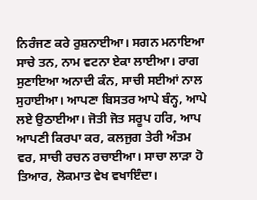ਨਿਰੰਜਣ ਕਰੇ ਰੁਸ਼ਨਾਈਆ। ਸਗਨ ਮਨਾਇਆ ਸਾਚੇ ਤਨ, ਨਾਮ ਵਟਨਾ ਏਕਾ ਲਾਈਆ। ਰਾਗ ਸੁਣਾਇਆ ਅਨਾਦੀ ਕੰਨ, ਸਾਚੀ ਸਈਆਂ ਨਾਲ ਸੁਹਾਈਆ। ਆਪਣਾ ਬਿਸਤਰ ਆਪੇ ਬੰਨ੍ਹ, ਆਪੇ ਲਏ ਉਠਾਈਆ। ਜੋਤੀ ਜੋਤ ਸਰੂਪ ਹਰਿ, ਆਪ ਆਪਣੀ ਕਿਰਪਾ ਕਰ, ਕਲਜੁਗ ਤੇਰੀ ਅੰਤਮ ਵਰ, ਸਾਚੀ ਰਚਨ ਰਚਾਈਆ। ਸਾਚਾ ਲਾੜਾ ਹੋ ਤਿਆਰ, ਲੋਕਮਾਤ ਵੇਖ ਵਖਾਇੰਦਾ।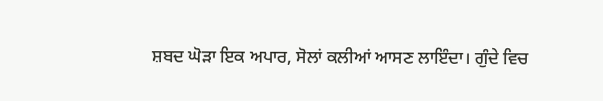ਸ਼ਬਦ ਘੋੜਾ ਇਕ ਅਪਾਰ, ਸੋਲਾਂ ਕਲੀਆਂ ਆਸਣ ਲਾਇੰਦਾ। ਗੁੰਦੇ ਵਿਚ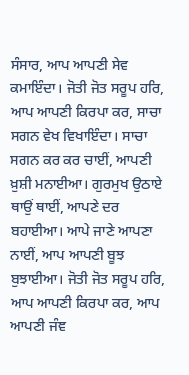ਸੰਸਾਰ, ਆਪ ਆਪਣੀ ਸੇਵ ਕਮਾਇੰਦਾ। ਜੋਤੀ ਜੋਤ ਸਰੂਪ ਹਰਿ, ਆਪ ਆਪਣੀ ਕਿਰਪਾ ਕਰ, ਸਾਚਾ ਸਗਨ ਵੇਖ ਵਿਖਾਇੰਦਾ। ਸਾਚਾ ਸਗਨ ਕਰ ਕਰ ਚਾਈਂ, ਆਪਣੀ ਖ਼ੁਸ਼ੀ ਮਨਾਈਆ। ਗੁਰਮੁਖ ਉਠਾਏ ਥਾਉਂ ਥਾਈਂ, ਆਪਣੇ ਦਰ ਬਹਾਈਆ। ਆਪੇ ਜਾਣੇ ਆਪਣਾ ਨਾਈਂ, ਆਪ ਆਪਣੀ ਬੂਝ ਬੁਝਾਈਆ। ਜੋਤੀ ਜੋਤ ਸਰੂਪ ਹਰਿ, ਆਪ ਆਪਣੀ ਕਿਰਪਾ ਕਰ, ਆਪ ਆਪਣੀ ਜੰਞ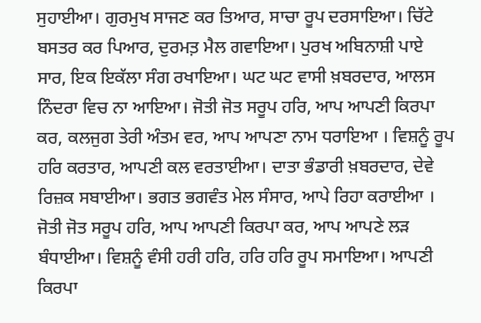ਸੁਹਾਈਆ। ਗੁਰਮੁਖ ਸਾਜਣ ਕਰ ਤਿਆਰ, ਸਾਚਾ ਰੂਪ ਦਰਸਾਇਆ। ਚਿੱਟੇ ਬਸਤਰ ਕਰ ਪਿਆਰ, ਦੁਰਮਤ਼ ਮੈਲ ਗਵਾਇਆ। ਪੁਰਖ ਅਬਿਨਾਸ਼ੀ ਪਾਏ ਸਾਰ, ਇਕ ਇਕੱਲਾ ਸੰਗ ਰਖਾਇਆ। ਘਟ ਘਟ ਵਾਸੀ ਖ਼ਬਰਦਾਰ, ਆਲਸ ਨਿੰਦਰਾ ਵਿਚ ਨਾ ਆਇਆ। ਜੋਤੀ ਜੋਤ ਸਰੂਪ ਹਰਿ, ਆਪ ਆਪਣੀ ਕਿਰਪਾ ਕਰ, ਕਲਜੁਗ ਤੇਰੀ ਅੰਤਮ ਵਰ, ਆਪ ਆਪਣਾ ਨਾਮ ਧਰਾਇਆ । ਵਿਸ਼ਨੂੰ ਰੂਪ ਹਰਿ ਕਰਤਾਰ, ਆਪਣੀ ਕਲ ਵਰਤਾਈਆ। ਦਾਤਾ ਭੰਡਾਰੀ ਖ਼ਬਰਦਾਰ, ਦੇਵੇ ਰਿਜ਼ਕ ਸਬਾਈਆ। ਭਗਤ ਭਗਵੰਤ ਮੇਲ ਸੰਸਾਰ, ਆਪੇ ਰਿਹਾ ਕਰਾਈਆ । ਜੋਤੀ ਜੋਤ ਸਰੂਪ ਹਰਿ, ਆਪ ਆਪਣੀ ਕਿਰਪਾ ਕਰ, ਆਪ ਆਪਣੇ ਲੜ ਬੰਧਾਈਆ। ਵਿਸ਼ਨੂੰ ਵੰਸੀ ਹਰੀ ਹਰਿ, ਹਰਿ ਹਰਿ ਰੂਪ ਸਮਾਇਆ। ਆਪਣੀ ਕਿਰਪਾ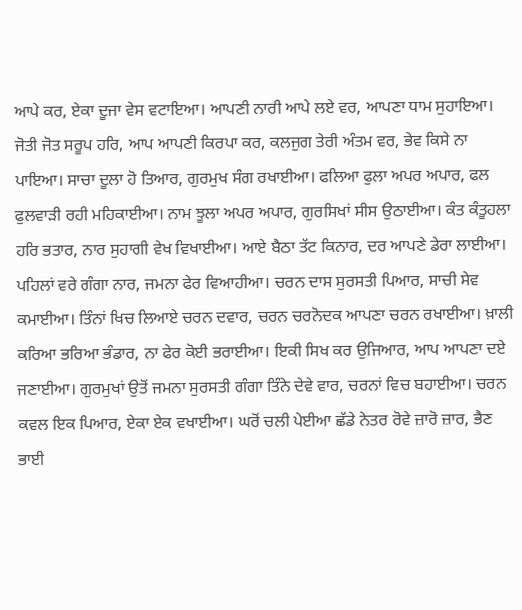ਆਪੇ ਕਰ, ਏਕਾ ਦੂਜਾ ਵੇਸ ਵਟਾਇਆ। ਆਪਣੀ ਨਾਰੀ ਆਪੇ ਲਏ ਵਰ, ਆਪਣਾ ਧਾਮ ਸੁਹਾਇਆ। ਜੋਤੀ ਜੋਤ ਸਰੂਪ ਹਰਿ, ਆਪ ਆਪਣੀ ਕਿਰਪਾ ਕਰ, ਕਲਜੁਗ ਤੇਰੀ ਅੰਤਮ ਵਰ, ਭੇਵ ਕਿਸੇ ਨਾ ਪਾਇਆ। ਸਾਚਾ ਦੂਲਾ ਹੋ ਤਿਆਰ, ਗੁਰਮੁਖ ਸੰਗ ਰਖਾਈਆ। ਫਲਿਆ ਫੁਲਾ ਅਪਰ ਅਪਾਰ, ਫਲ ਫੁਲਵਾੜੀ ਰਹੀ ਮਹਿਕਾਈਆ। ਨਾਮ ਝੂਲਾ ਅਪਰ ਅਪਾਰ, ਗੁਰਸਿਖਾਂ ਸੀਸ ਉਠਾਈਆ। ਕੰਤ ਕੰਤੂਹਲਾ ਹਰਿ ਭਤਾਰ, ਨਾਰ ਸੁਹਾਗੀ ਵੇਖ ਵਿਖਾਈਆ। ਆਏ ਬੈਠਾ ਤੱਟ ਕਿਨਾਰ, ਦਰ ਆਪਣੇ ਡੇਰਾ ਲਾਈਆ। ਪਹਿਲਾਂ ਵਰੇ ਗੰਗਾ ਨਾਰ, ਜਮਨਾ ਫੇਰ ਵਿਆਹੀਆ। ਚਰਨ ਦਾਸ ਸੁਰਸਤੀ ਪਿਆਰ, ਸਾਚੀ ਸੇਵ ਕਮਾਈਆ। ਤਿੰਨਾਂ ਖਿਚ ਲਿਆਏ ਚਰਨ ਦਵਾਰ, ਚਰਨ ਚਰਨੋਦਕ ਆਪਣਾ ਚਰਨ ਰਖਾਈਆ। ਖ਼ਾਲੀ ਕਰਿਆ ਭਰਿਆ ਭੰਡਾਰ, ਨਾ ਫੇਰ ਕੋਈ ਭਰਾਈਆ। ਇਕੀ ਸਿਖ ਕਰ ਉਜਿਆਰ, ਆਪ ਆਪਣਾ ਦਏ ਜਣਾਈਆ। ਗੁਰਮੁਖਾਂ ਉਤੋਂ ਜਮਨਾ ਸੁਰਸਤੀ ਗੰਗਾ ਤਿੰਨੇ ਦੇਵੇ ਵਾਰ, ਚਰਨਾਂ ਵਿਚ ਬਹਾਈਆ। ਚਰਨ ਕਵਲ ਇਕ ਪਿਆਰ, ਏਕਾ ਏਕ ਵਖਾਈਆ। ਘਰੋਂ ਚਲੀ ਪੇਈਆ ਛੱਡੇ ਨੇਤਰ ਰੋਵੇ ਜ਼ਾਰੋ ਜ਼ਾਰ, ਭੈਣ ਭਾਈ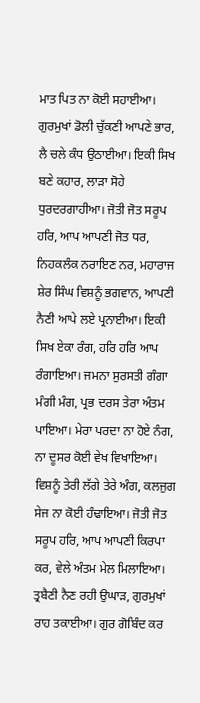ਮਾਤ ਪਿਤ ਨਾ ਕੋਈ ਸਹਾਈਆ। ਗੁਰਮੁਖਾਂ ਡੋਲੀ ਚੁੱਕਣੀ ਆਪਣੇ ਭਾਰ, ਲੈ ਚਲੇ ਕੰਧ ਉਠਾਈਆ। ਇਕੀ ਸਿਖ ਬਣੇ ਕਹਾਰ, ਲਾੜਾ ਸੋਹੇ ਧੁਰਦਰਗਾਹੀਆ। ਜੋਤੀ ਜੋਤ ਸਰੂਪ ਹਰਿ, ਆਪ ਆਪਣੀ ਜੋਤ ਧਰ, ਨਿਹਕਲੰਕ ਨਰਾਇਣ ਨਰ, ਮਹਾਰਾਜ ਸ਼ੇਰ ਸਿੰਘ ਵਿਸ਼ਨੂੰ ਭਗਵਾਨ, ਆਪਣੀ ਨੈਣੀ ਆਪੇ ਲਏ ਪ੍ਰਨਾਈਆ। ਇਕੀ ਸਿਖ ਏਕਾ ਰੰਗ, ਹਰਿ ਹਰਿ ਆਪ ਰੰਗਾਇਆ। ਜਮਨਾ ਸੁਰਸਤੀ ਗੰਗਾ ਮੰਗੀ ਮੰਗ, ਪ੍ਰਭ ਦਰਸ ਤੇਰਾ ਅੰਤਮ ਪਾਇਆ। ਮੇਰਾ ਪਰਦਾ ਨਾ ਹੋਏ ਨੰਗ, ਨਾ ਦੂਸਰ ਕੋਈ ਵੇਖ ਵਿਖਾਇਆ। ਵਿਸ਼ਨੂੰ ਤੇਰੀ ਲੱਗੇ ਤੇਰੇ ਅੰਗ, ਕਲਜੁਗ ਸੇਜ ਨਾ ਕੋਈ ਹੰਢਾਇਆ। ਜੋਤੀ ਜੋਤ ਸਰੂਪ ਹਰਿ, ਆਪ ਆਪਣੀ ਕਿਰਪਾ ਕਰ, ਵੇਲੇ ਅੰਤਮ ਮੇਲ ਮਿਲਾਇਆ। ਤ੍ਰਬੈਣੀ ਨੈਣ ਰਹੀ ਉਘਾੜ, ਗੁਰਮੁਖਾਂ ਰਾਹ ਤਕਾਈਆ। ਗੁਰ ਗੋਬਿੰਦ ਕਰ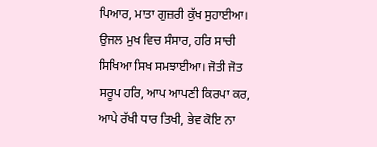ਪਿਆਰ, ਮਾਤਾ ਗੁਜ਼ਰੀ ਕੁੱਖ ਸੁਹਾਈਆ। ਉਜਲ ਮੁਖ ਵਿਚ ਸੰਸਾਰ, ਹਰਿ ਸਾਚੀ ਸਿਖਿਆ ਸਿਖ ਸਮਝਾਈਆ। ਜੋਤੀ ਜੋਤ ਸਰੂਪ ਹਰਿ, ਆਪ ਆਪਣੀ ਕਿਰਪਾ ਕਰ, ਆਪੇ ਰੱਖੀ ਧਾਰ ਤਿਖੀ, ਭੇਵ ਕੋਇ ਨਾ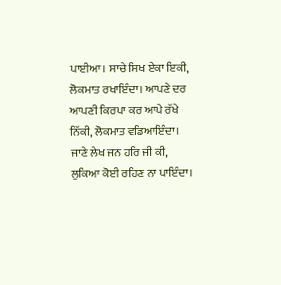ਪਾਈਆ। ਸਾਚੇ ਸਿਖ ਏਕਾ ਇਕੀ, ਲੋਕਮਾਤ ਰਖਾਇੰਦਾ। ਆਪਣੇ ਦਰ ਆਪਣੀ ਕਿਰਪਾ ਕਰ ਆਪੇ ਰੱਖੇ ਨਿੱਕੀ, ਲੋਕਮਾਤ ਵਡਿਆਇੰਦਾ। ਜਾਣੇ ਲੇਖ ਜਨ ਹਰਿ ਜੀ ਕੀ, ਲੁਕਿਆ ਕੋਈ ਰਹਿਣ ਨਾ ਪਾਇੰਦਾ।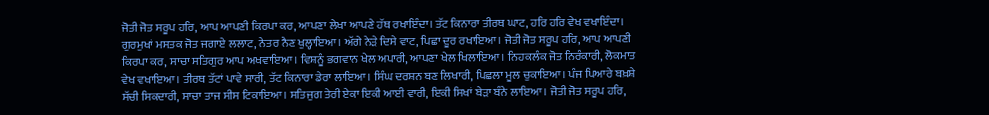ਜੋਤੀ ਜੋਤ ਸਰੂਪ ਹਰਿ, ਆਪ ਆਪਣੀ ਕਿਰਪਾ ਕਰ, ਆਪਣਾ ਲੇਖਾ ਆਪਣੇ ਹੱਥ ਰਖਾਇੰਦਾ। ਤੱਟ ਕਿਨਾਰਾ ਤੀਰਥ ਘਾਟ, ਹਰਿ ਹਰਿ ਵੇਖ ਵਖਾਇੰਦਾ। ਗੁਰਮੁਖਾਂ ਮਸਤਕ ਜੋਤ ਜਗਾਏ ਲਲਾਟ, ਨੇਤਰ ਨੈਣ ਖੁਲ੍ਹਾਇਆ। ਅੱਗੇ ਨੇੜੇ ਦਿਸੇ ਵਾਟ, ਪਿਛਾ ਦੂਰ ਰਖਾਇਆ। ਜੋਤੀ ਜੋਤ ਸਰੂਪ ਹਰਿ, ਆਪ ਆਪਣੀ ਕਿਰਪਾ ਕਰ, ਸਾਚਾ ਸਤਿਗੁਰ ਆਪ ਅਖਵਾਇਆ। ਵਿਸ਼ਨੂੰ ਭਗਵਾਨ ਖੇਲ ਅਪਾਰੀ, ਆਪਣਾ ਖੇਲ ਖਿਲਾਇਆ। ਨਿਹਕਲੰਕ ਜੋਤ ਨਿਰੰਕਾਰੀ, ਲੋਕਮਾਤ ਵੇਖ ਵਖਾਇਆ। ਤੀਰਥ ਤੱਟਾਂ ਪਾਵੇ ਸਾਰੀ, ਤੱਟ ਕਿਨਾਰਾ ਡੇਰਾ ਲਾਇਆ। ਸਿੰਘ ਦਰਸ਼ਨ ਬਣ ਲਿਖਾਰੀ, ਪਿਛਲਾ ਮੂਲ ਚੁਕਾਇਆ। ਪੰਜ ਪਿਆਰੇ ਬਖ਼ਸ਼ੇ ਸੱਚੀ ਸਿਕਦਾਰੀ, ਸਾਚਾ ਤਾਜ ਸੀਸ ਟਿਕਾਇਆ। ਸਤਿਜੁਗ ਤੇਰੀ ਏਕਾ ਇਕੀ ਆਈ ਵਾਰੀ, ਇਕੀ ਸਿਖਾਂ ਬੇੜਾ ਬੰਨੇ ਲਾਇਆ। ਜੋਤੀ ਜੋਤ ਸਰੂਪ ਹਰਿ,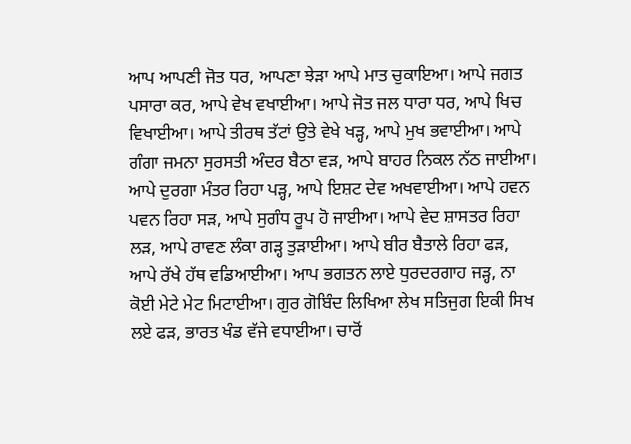ਆਪ ਆਪਣੀ ਜੋਤ ਧਰ, ਆਪਣਾ ਝੇੜਾ ਆਪੇ ਮਾਤ ਚੁਕਾਇਆ। ਆਪੇ ਜਗਤ ਪਸਾਰਾ ਕਰ, ਆਪੇ ਵੇਖ ਵਖਾਈਆ। ਆਪੇ ਜੋਤ ਜਲ ਧਾਰਾ ਧਰ, ਆਪੇ ਖਿਚ ਵਿਖਾਈਆ। ਆਪੇ ਤੀਰਥ ਤੱਟਾਂ ਉਤੇ ਵੇਖੇ ਖੜ੍ਹ, ਆਪੇ ਮੁਖ ਭਵਾਈਆ। ਆਪੇ ਗੰਗਾ ਜਮਨਾ ਸੁਰਸਤੀ ਅੰਦਰ ਬੈਠਾ ਵੜ, ਆਪੇ ਬਾਹਰ ਨਿਕਲ ਨੱਠ ਜਾਈਆ। ਆਪੇ ਦੁਰਗਾ ਮੰਤਰ ਰਿਹਾ ਪੜ੍ਹ, ਆਪੇ ਇਸ਼ਟ ਦੇਵ ਅਖਵਾਈਆ। ਆਪੇ ਹਵਨ ਪਵਨ ਰਿਹਾ ਸੜ, ਆਪੇ ਸੁਗੰਧ ਰੂਪ ਹੋ ਜਾਈਆ। ਆਪੇ ਵੇਦ ਸ਼ਾਸਤਰ ਰਿਹਾ ਲੜ, ਆਪੇ ਰਾਵਣ ਲੰਕਾ ਗੜ੍ਹ ਤੁੜਾਈਆ। ਆਪੇ ਬੀਰ ਬੈਤਾਲੇ ਰਿਹਾ ਫੜ, ਆਪੇ ਰੱਖੇ ਹੱਥ ਵਡਿਆਈਆ। ਆਪ ਭਗਤਨ ਲਾਏ ਧੁਰਦਰਗਾਹ ਜੜ੍ਹ, ਨਾ ਕੋਈ ਮੇਟੇ ਮੇਟ ਮਿਟਾਈਆ। ਗੁਰ ਗੋਬਿੰਦ ਲਿਖਿਆ ਲੇਖ ਸਤਿਜੁਗ ਇਕੀ ਸਿਖ ਲਏ ਫੜ, ਭਾਰਤ ਖੰਡ ਵੱਜੇ ਵਧਾਈਆ। ਚਾਰੋਂ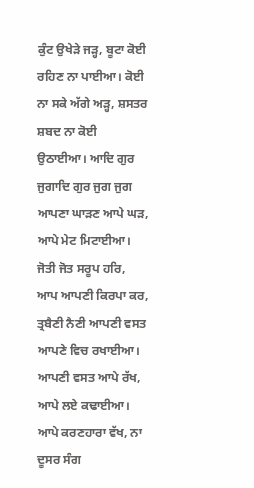ਕੁੰਟ ਉਖੇੜੇ ਜੜ੍ਹ, ਬੂਟਾ ਕੋਈ ਰਹਿਣ ਨਾ ਪਾਈਆ। ਕੋਈ ਨਾ ਸਕੇ ਅੱਗੇ ਅੜ੍ਹ, ਸ਼ਸਤਰ ਸ਼ਬਦ ਨਾ ਕੋਈ ਉਠਾਈਆ। ਆਦਿ ਗੁਰ ਜੁਗਾਦਿ ਗੁਰ ਜੁਗ ਜੁਗ ਆਪਣਾ ਘਾੜਣ ਆਪੇ ਘੜ, ਆਪੇ ਮੇਟ ਮਿਟਾਈਆ। ਜੋਤੀ ਜੋਤ ਸਰੂਪ ਹਰਿ, ਆਪ ਆਪਣੀ ਕਿਰਪਾ ਕਰ, ਤ੍ਰਬੈਣੀ ਨੈਣੀ ਆਪਣੀ ਵਸਤ ਆਪਣੇ ਵਿਚ ਰਖਾਈਆ। ਆਪਣੀ ਵਸਤ ਆਪੇ ਰੱਖ, ਆਪੇ ਲਏ ਕਢਾਈਆ। ਆਪੇ ਕਰਣਹਾਰਾ ਵੱਖ, ਨਾ ਦੂਸਰ ਸੰਗ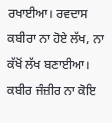ਰਖਾਈਆ। ਰਵਦਾਸ ਕਬੀਰਾ ਨਾ ਹੋਏ ਲੱਖ, ਨਾ ਕੱਖੋਂ ਲੱਖ ਬਣਾਈਆ। ਕਬੀਰ ਜੰਜ਼ੀਰ ਨਾ ਕੋਇ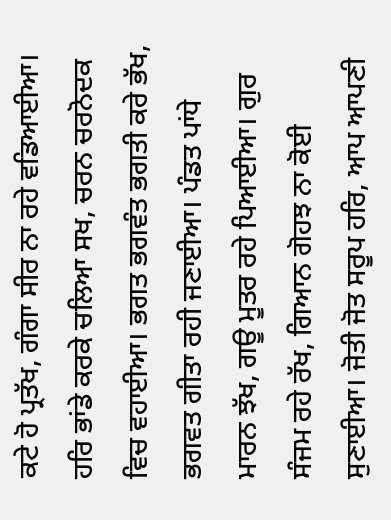ਕਟੇ ਹੋ ਪ੍ਰਤੱਖ, ਗੰਗਾ ਸੀਰ ਨਾ ਰਹੇ ਵਡਿਆਈਆ। ਹਰਿ ਭਾਂਡੇ ਕਰਕੇ ਚਲਿਆ ਸਖ, ਚਰਨ ਚਰਨੋਦਕ ਵਿਚ ਵਹਾਈਆ। ਭਗਤ ਭਗਵੰਤ ਭਗਤੀ ਕਰੇ ਭੱਖ, ਭਗਵਤ ਗੀਤਾ ਰਹੀ ਜਣਾਈਆ। ਪੰਡਤ ਪਾਂਧੇ ਮਾਰਨ ਝੱਖ, ਗਊ ਮੂਤਰ ਰਹੇ ਪਿਆਈਆ। ਗੁਰ ਸੰਜਮ ਰਹੇ ਰੱਖ, ਗਿਆਨ ਗੋਹਝ ਨਾ ਕੋਈ ਸੁਣਾਈਆ। ਜੋਤੀ ਜੋਤ ਸਰੂਪ ਹਰਿ, ਆਪ ਆਪਣੀ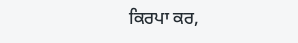ਕਿਰਪਾ ਕਰ,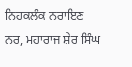ਨਿਹਕਲੰਕ ਨਰਾਇਣ ਨਰ, ਮਹਾਰਾਜ ਸ਼ੇਰ ਸਿੰਘ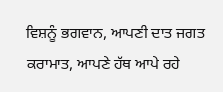ਵਿਸ਼ਨੂੰ ਭਗਵਾਨ, ਆਪਣੀ ਦਾਤ ਜਗਤ ਕਰਾਮਾਤ, ਆਪਣੇ ਹੱਥ ਆਪੇ ਰਹੇ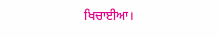ਖਿਚਾਈਆ।